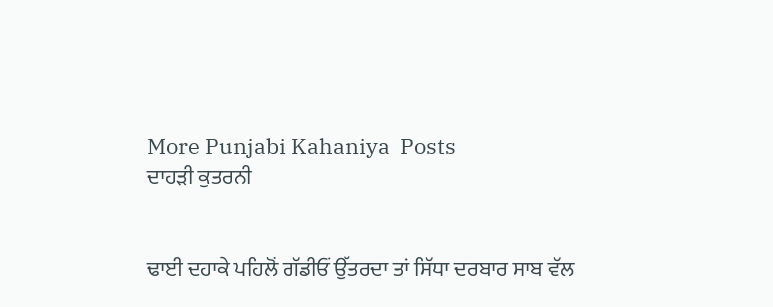More Punjabi Kahaniya  Posts
ਦਾਹੜੀ ਕੁਤਰਨੀ


ਢਾਈ ਦਹਾਕੇ ਪਹਿਲੋਂ ਗੱਡੀਓਂ ਉੱਤਰਦਾ ਤਾਂ ਸਿੱਧਾ ਦਰਬਾਰ ਸਾਬ ਵੱਲ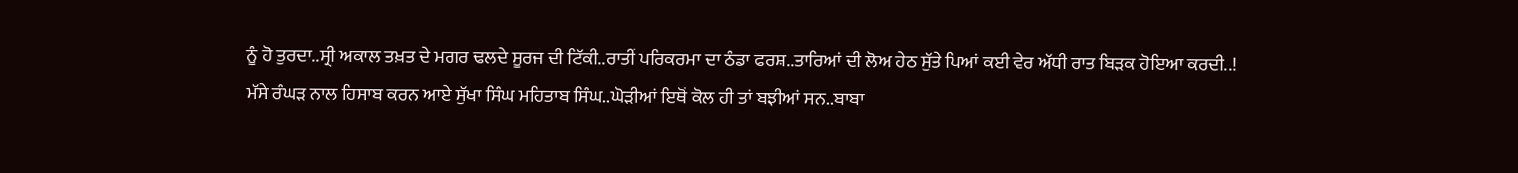ਨੂੰ ਹੋ ਤੁਰਦਾ..ਸ੍ਰੀ ਅਕਾਲ ਤਖ਼ਤ ਦੇ ਮਗਰ ਢਲਦੇ ਸੂਰਜ ਦੀ ਟਿੱਕੀ..ਰਾਤੀਂ ਪਰਿਕਰਮਾ ਦਾ ਠੰਡਾ ਫਰਸ਼..ਤਾਰਿਆਂ ਦੀ ਲੋਅ ਹੇਠ ਸੁੱਤੇ ਪਿਆਂ ਕਈ ਵੇਰ ਅੱਧੀ ਰਾਤ ਬਿੜਕ ਹੋਇਆ ਕਰਦੀ..!
ਮੱਸੇ ਰੰਘੜ ਨਾਲ ਹਿਸਾਬ ਕਰਨ ਆਏ ਸੁੱਖਾ ਸਿੰਘ ਮਹਿਤਾਬ ਸਿੰਘ..ਘੋੜੀਆਂ ਇਥੋਂ ਕੋਲ ਹੀ ਤਾਂ ਬਝੀਆਂ ਸਨ..ਬਾਬਾ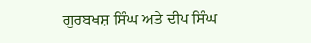ਗੁਰਬਖਸ਼ ਸਿੰਘ ਅਤੇ ਦੀਪ ਸਿੰਘ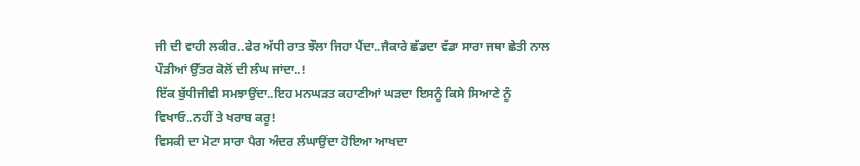ਜੀ ਦੀ ਵਾਹੀ ਲਕੀਰ..ਫੇਰ ਅੱਧੀ ਰਾਤ ਝੌਲਾ ਜਿਹਾ ਪੈਂਦਾ..ਜੈਕਾਰੇ ਛੱਡਦਾ ਵੱਡਾ ਸਾਰਾ ਜਥਾ ਛੇਤੀ ਨਾਲ ਪੌੜੀਆਂ ਉੱਤਰ ਕੋਲੋਂ ਦੀ ਲੰਘ ਜਾਂਦਾ..!
ਇੱਕ ਬੁੱਧੀਜੀਵੀ ਸਮਝਾਉਂਦਾ..ਇਹ ਮਨਘੜਤ ਕਹਾਣੀਆਂ ਘੜਦਾ ਇਸਨੂੰ ਕਿਸੇ ਸਿਆਣੇ ਨੂੰ ਵਿਖਾਓ..ਨਹੀਂ ਤੇ ਖਰਾਬ ਕਰੂ!
ਵਿਸਕੀ ਦਾ ਮੋਟਾ ਸਾਰਾ ਪੈਗ ਅੰਦਰ ਲੰਘਾਉਂਦਾ ਹੋਇਆ ਆਖਦਾ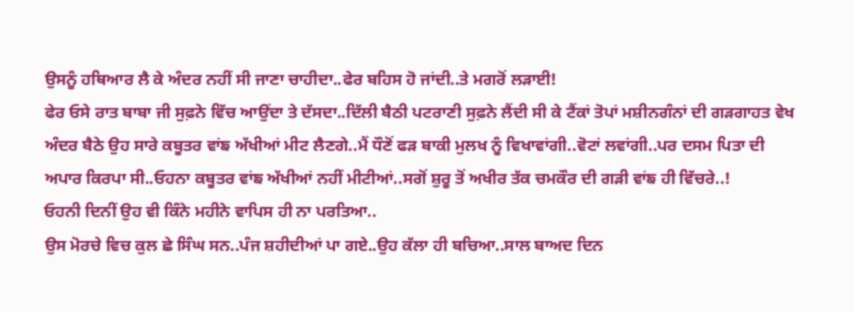ਉਸਨੂੰ ਹਥਿਆਰ ਲੈ ਕੇ ਅੰਦਰ ਨਹੀਂ ਸੀ ਜਾਣਾ ਚਾਹੀਦਾ..ਫੇਰ ਬਹਿਸ ਹੋ ਜਾਂਦੀ..ਤੇ ਮਗਰੋਂ ਲੜਾਈ!
ਫੇਰ ਓਸੇ ਰਾਤ ਬਾਬਾ ਜੀ ਸੁਫ਼ਨੇ ਵਿੱਚ ਆਉਂਦਾ ਤੇ ਦੱਸਦਾ..ਦਿੱਲੀ ਬੈਠੀ ਪਟਰਾਣੀ ਸੁਫ਼ਨੇ ਲੈਂਦੀ ਸੀ ਕੇ ਟੈਂਕਾਂ ਤੋਪਾਂ ਮਸ਼ੀਨਗੰਨਾਂ ਦੀ ਗੜਗਾਹਤ ਵੇਖ ਅੰਦਰ ਬੈਠੇ ਉਹ ਸਾਰੇ ਕਬੂਤਰ ਵਾਂਙ ਅੱਖੀਆਂ ਮੀਟ ਲੈਣਗੇ..ਮੈਂ ਧੌਣੋਂ ਫੜ ਬਾਕੀ ਮੁਲਖ ਨੂੰ ਵਿਖਾਵਾਂਗੀ..ਵੋਟਾਂ ਲਵਾਂਗੀ..ਪਰ ਦਸਮ ਪਿਤਾ ਦੀ ਅਪਾਰ ਕਿਰਪਾ ਸੀ..ਓਹਨਾ ਕਬੂਤਰ ਵਾਂਙ ਅੱਖੀਆਂ ਨਹੀਂ ਮੀਟੀਆਂ..ਸਗੋਂ ਸ਼ੁਰੂ ਤੋਂ ਅਖੀਰ ਤੱਕ ਚਮਕੌਰ ਦੀ ਗੜੀ ਵਾਂਙ ਹੀ ਵਿੱਚਰੇ..!
ਓਹਨੀ ਦਿਨੀਂ ਉਹ ਵੀ ਕਿੰਨੇ ਮਹੀਨੇ ਵਾਪਿਸ ਹੀ ਨਾ ਪਰਤਿਆ..
ਉਸ ਮੋਰਚੇ ਵਿਚ ਕੁਲ ਛੇ ਸਿੰਘ ਸਨ..ਪੰਜ ਸ਼ਹੀਦੀਆਂ ਪਾ ਗਏ..ਉਹ ਕੱਲਾ ਹੀ ਬਚਿਆ..ਸਾਲ ਬਾਅਦ ਦਿਨ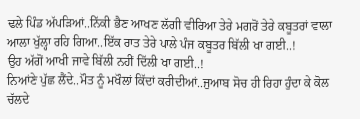ਢਲੇ ਪਿੰਡ ਅੱਪੜਿਆਂ..ਨਿੱਕੀ ਭੈਣ ਆਖਣ ਲੱਗੀ ਵੀਰਿਆ ਤੇਰੇ ਮਗਰੋਂ ਤੇਰੇ ਕਬੂਤਰਾਂ ਵਾਲਾ ਆਲਾ ਖੁੱਲ੍ਹਾ ਰਹਿ ਗਿਆ..ਇੱਕ ਰਾਤ ਤੇਰੇ ਪਾਲੇ ਪੰਜ ਕਬੂਤਰ ਬਿੱਲੀ ਖਾ ਗਈ..!
ਉਹ ਅੱਗੋਂ ਆਖੀ ਜਾਵੇ ਬਿੱਲੀ ਨਹੀਂ ਦਿੱਲੀ ਖਾ ਗਈ..!
ਨਿਆਂਣੇ ਪੁੱਛ ਲੈਂਦੇ..ਮੌਤ ਨੂੰ ਮਖੌਲਾਂ ਕਿੱਦਾਂ ਕਰੀਦੀਆਂ..ਜੁਆਬ ਸੋਚ ਹੀ ਰਿਹਾ ਹੁੰਦਾ ਕੇ ਕੋਲ ਚੱਲਦੇ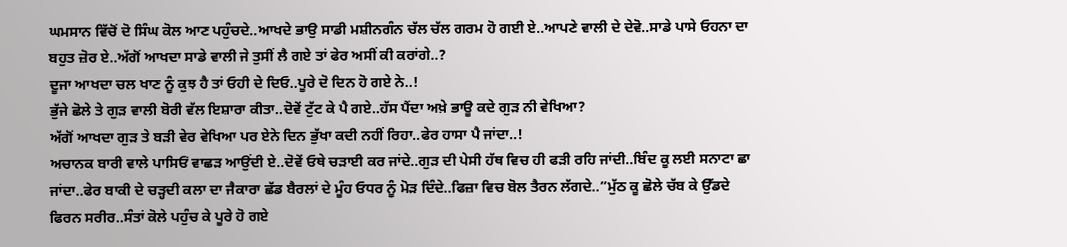ਘਮਸਾਨ ਵਿੱਚੋਂ ਦੋ ਸਿੰਘ ਕੋਲ ਆਣ ਪਹੁੰਚਦੇ..ਆਖਦੇ ਭਾਉ ਸਾਡੀ ਮਸ਼ੀਨਗੰਨ ਚੱਲ ਚੱਲ ਗਰਮ ਹੋ ਗਈ ਏ..ਆਪਣੇ ਵਾਲੀ ਦੇ ਦੇਵੋ..ਸਾਡੇ ਪਾਸੇ ਓਹਨਾ ਦਾ ਬਹੁਤ ਜ਼ੋਰ ਏ..ਅੱਗੋਂ ਆਖਦਾ ਸਾਡੇ ਵਾਲੀ ਜੇ ਤੁਸੀਂ ਲੈ ਗਏ ਤਾਂ ਫੇਰ ਅਸੀਂ ਕੀ ਕਰਾਂਗੇ..?
ਦੂਜਾ ਆਖਦਾ ਚਲ ਖਾਣ ਨੂੰ ਕੁਝ ਹੈ ਤਾਂ ਓਹੀ ਦੇ ਦਿਓ..ਪੂਰੇ ਦੋ ਦਿਨ ਹੋ ਗਏ ਨੇ..!
ਭੁੱਜੇ ਛੋਲੇ ਤੇ ਗੁੜ ਵਾਲੀ ਬੋਰੀ ਵੱਲ ਇਸ਼ਾਰਾ ਕੀਤਾ..ਦੋਵੇਂ ਟੁੱਟ ਕੇ ਪੈ ਗਏ..ਹੱਸ ਪੈਂਦਾ ਅਖ਼ੇ ਭਾਊ ਕਦੇ ਗੁੜ ਨੀ ਵੇਖਿਆ?
ਅੱਗੋਂ ਆਖਦਾ ਗੁੜ ਤੇ ਬੜੀ ਵੇਰ ਵੇਖਿਆ ਪਰ ਏਨੇ ਦਿਨ ਭੁੱਖਾ ਕਦੀ ਨਹੀਂ ਰਿਹਾ..ਫੇਰ ਹਾਸਾ ਪੈ ਜਾਂਦਾ..!
ਅਚਾਨਕ ਬਾਰੀ ਵਾਲੇ ਪਾਸਿਓਂ ਵਾਛੜ ਆਉਂਦੀ ਏ..ਦੋਵੇਂ ਓਥੇ ਚੜਾਈ ਕਰ ਜਾਂਦੇ..ਗੁੜ ਦੀ ਪੇਸੀ ਹੱਥ ਵਿਚ ਹੀ ਫੜੀ ਰਹਿ ਜਾਂਦੀ..ਬਿੰਦ ਕੂ ਲਈ ਸਨਾਟਾ ਛਾ ਜਾਂਦਾ..ਫੇਰ ਬਾਕੀ ਦੇ ਚੜ੍ਹਦੀ ਕਲਾ ਦਾ ਜੈਕਾਰਾ ਛੱਡ ਬੈਰਲਾਂ ਦੇ ਮੂੰਹ ਓਧਰ ਨੂੰ ਮੋੜ ਦਿੰਦੇ..ਫਿਜ਼ਾ ਵਿਚ ਬੋਲ ਤੈਰਨ ਲੱਗਦੇ..”ਮੁੱਠ ਕੂ ਛੋਲੇ ਚੱਬ ਕੇ ਉੱਡਦੇ ਫਿਰਨ ਸਰੀਰ..ਸੰਤਾਂ ਕੋਲੇ ਪਹੁੰਚ ਕੇ ਪੂਰੇ ਹੋ ਗਏ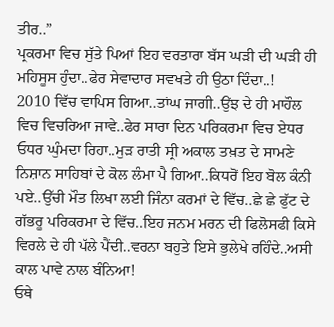ਤੀਰ..”
ਪ੍ਰਕਰਮਾ ਵਿਚ ਸੁੱਤੇ ਪਿਆਂ ਇਹ ਵਰਤਾਰਾ ਬੱਸ ਘੜੀ ਦੀ ਘੜੀ ਹੀ ਮਹਿਸੂਸ ਹੁੰਦਾ..ਫੇਰ ਸੇਵਾਦਾਰ ਸਵਖਤੇ ਹੀ ਉਠਾ ਦਿੰਦਾ..!
2010 ਵਿੱਚ ਵਾਪਿਸ ਗਿਆ..ਤਾਂਘ ਜਾਗੀ..ਉਂਝ ਦੇ ਹੀ ਮਾਹੌਲ ਵਿਚ ਵਿਚਰਿਆ ਜਾਵੇ..ਫੇਰ ਸਾਰਾ ਦਿਨ ਪਰਿਕਰਮਾ ਵਿਚ ਏਧਰ ਓਧਰ ਘੁੰਮਦਾ ਰਿਹਾ..ਮੁੜ ਰਾਤੀ ਸ੍ਰੀ ਅਕਾਲ ਤਖ਼ਤ ਦੇ ਸਾਮਣੇ ਨਿਸ਼ਾਨ ਸਾਹਿਬਾਂ ਦੇ ਕੋਲ ਲੰਮਾ ਪੈ ਗਿਆ..ਕਿਧਰੋਂ ਇਹ ਬੋਲ ਕੰਨੀ ਪਏ..ਉੱਚੀ ਮੌਤ ਲਿਖਾ ਲਈ ਜਿੰਨਾ ਕਰਮਾਂ ਦੇ ਵਿੱਚ..ਛੇ ਛੇ ਫੁੱਟ ਦੇ ਗੱਭਰੂ ਪਰਿਕਰਮਾ ਦੇ ਵਿੱਚ..ਇਹ ਜਨਮ ਮਰਨ ਦੀ ਫਿਲੋਸਫੀ ਕਿਸੇ ਵਿਰਲੇ ਦੇ ਹੀ ਪੱਲੇ ਪੈਂਦੀ..ਵਰਨਾ ਬਹੁਤੇ ਇਸੇ ਭੁਲੇਖੇ ਰਹਿੰਦੇ..ਅਸੀ ਕਾਲ ਪਾਵੇ ਨਾਲ ਬੰਨਿਆ!
ਓਥੇ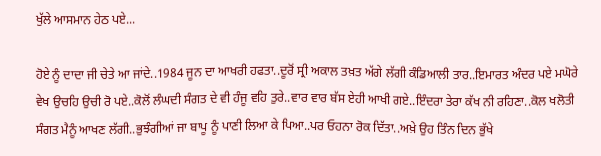ਖੁੱਲੇ ਆਸਮਾਨ ਹੇਠ ਪਏ...

ਹੋਏ ਨੂੰ ਦਾਦਾ ਜੀ ਚੇਤੇ ਆ ਜਾਂਦੇ..1984 ਜੂਨ ਦਾ ਆਖਰੀ ਹਫਤਾ..ਦੂਰੋਂ ਸ੍ਰੀ ਅਕਾਲ ਤਖ਼ਤ ਅੱਗੇ ਲੱਗੀ ਕੰਡਿਆਲੀ ਤਾਰ..ਇਮਾਰਤ ਅੰਦਰ ਪਏ ਮਘੋਰੇ ਵੇਖ ਉਚਹਿ ਉਚੀ ਰੋ ਪਏ..ਕੋਲੋਂ ਲੰਘਦੀ ਸੰਗਤ ਦੇ ਵੀ ਹੰਜੂ ਵਹਿ ਤੁਰੇ..ਵਾਰ ਵਾਰ ਬੱਸ ਏਹੀ ਆਖੀ ਗਏ..ਇੰਦਰਾ ਤੇਰਾ ਕੱਖ ਨੀ ਰਹਿਣਾ..ਕੋਲ ਖਲੋਤੀ ਸੰਗਤ ਮੈਨੂੰ ਆਖਣ ਲੱਗੀ..ਭੁਝੰਗੀਆਂ ਜਾ ਬਾਪੂ ਨੂੰ ਪਾਣੀ ਲਿਆ ਕੇ ਪਿਆ..ਪਰ ਓਹਨਾ ਰੋਕ ਦਿੱਤਾ..ਅਖ਼ੇ ਉਹ ਤਿੰਨ ਦਿਨ ਭੁੱਖੇ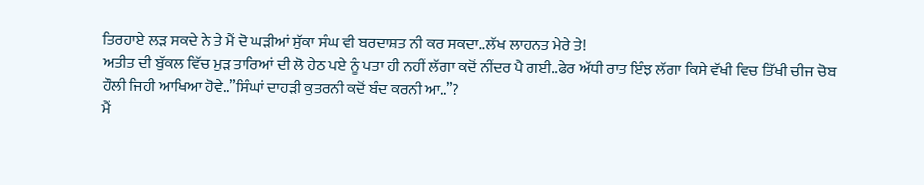ਤਿਰਹਾਏ ਲੜ ਸਕਦੇ ਨੇ ਤੇ ਮੈਂ ਦੋ ਘੜੀਆਂ ਸੁੱਕਾ ਸੰਘ ਵੀ ਬਰਦਾਸ਼ਤ ਨੀ ਕਰ ਸਕਦਾ..ਲੱਖ ਲਾਹਨਤ ਮੇਰੇ ਤੇ!
ਅਤੀਤ ਦੀ ਬੁੱਕਲ ਵਿੱਚ ਮੁੜ ਤਾਰਿਆਂ ਦੀ ਲੋ ਹੇਠ ਪਏ ਨੂੰ ਪਤਾ ਹੀ ਨਹੀਂ ਲੱਗਾ ਕਦੋਂ ਨੀਂਦਰ ਪੈ ਗਈ..ਫੇਰ ਅੱਧੀ ਰਾਤ ਇੰਝ ਲੱਗਾ ਕਿਸੇ ਵੱਖੀ ਵਿਚ ਤਿੱਖੀ ਚੀਜ ਚੋਬ ਹੌਲੀ ਜਿਹੀ ਆਖਿਆ ਹੋਵੇ..”ਸਿੰਘਾਂ ਦਾਹੜੀ ਕੁਤਰਨੀ ਕਦੋਂ ਬੰਦ ਕਰਨੀ ਆ..”?
ਮੈਂ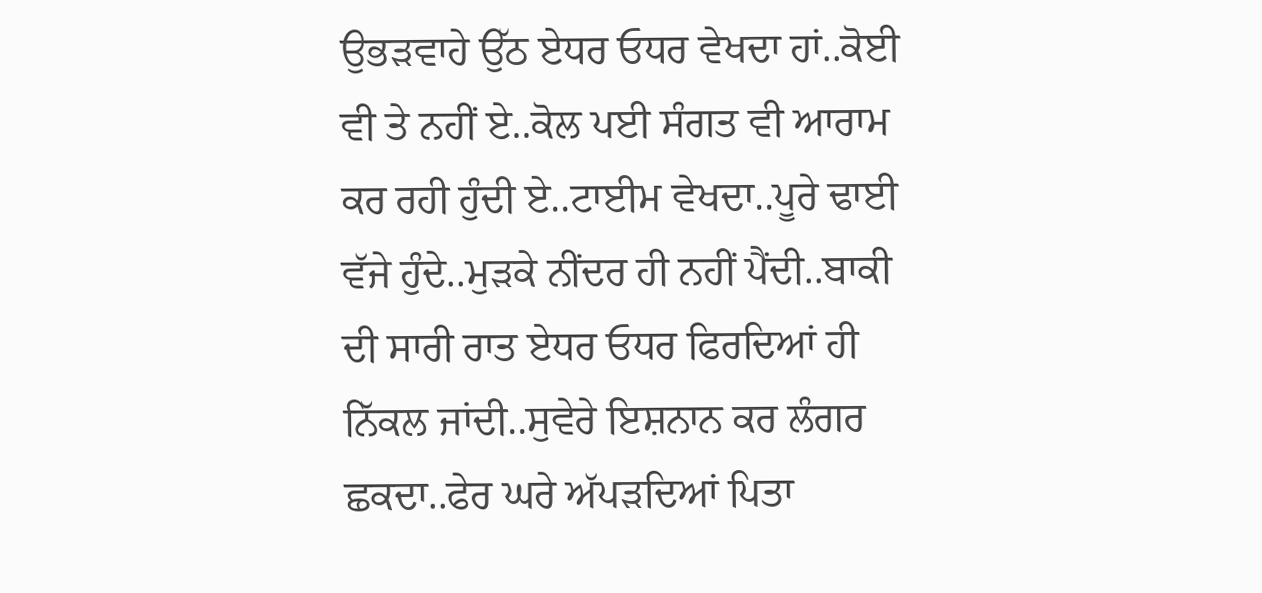ਉਭੜਵਾਹੇ ਉੱਠ ਏਧਰ ਓਧਰ ਵੇਖਦਾ ਹਾਂ..ਕੋਈ ਵੀ ਤੇ ਨਹੀਂ ਏ..ਕੋਲ ਪਈ ਸੰਗਤ ਵੀ ਆਰਾਮ ਕਰ ਰਹੀ ਹੁੰਦੀ ਏ..ਟਾਈਮ ਵੇਖਦਾ..ਪੂਰੇ ਢਾਈ ਵੱਜੇ ਹੁੰਦੇ..ਮੁੜਕੇ ਨੀਂਦਰ ਹੀ ਨਹੀਂ ਪੈਂਦੀ..ਬਾਕੀ ਦੀ ਸਾਰੀ ਰਾਤ ਏਧਰ ਓਧਰ ਫਿਰਦਿਆਂ ਹੀ ਨਿੱਕਲ ਜਾਂਦੀ..ਸੁਵੇਰੇ ਇਸ਼ਨਾਨ ਕਰ ਲੰਗਰ ਛਕਦਾ..ਫੇਰ ਘਰੇ ਅੱਪੜਦਿਆਂ ਪਿਤਾ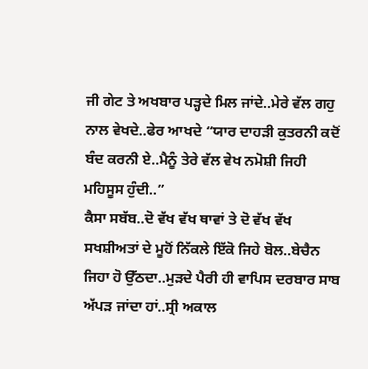ਜੀ ਗੇਟ ਤੇ ਅਖਬਾਰ ਪੜ੍ਹਦੇ ਮਿਲ ਜਾਂਦੇ..ਮੇਰੇ ਵੱਲ ਗਹੁ ਨਾਲ ਵੇਖਦੇ..ਫੇਰ ਆਖਦੇ “ਯਾਰ ਦਾਹੜੀ ਕੁਤਰਨੀ ਕਦੋਂ ਬੰਦ ਕਰਨੀ ਏ..ਮੈਨੂੰ ਤੇਰੇ ਵੱਲ ਵੇਖ ਨਮੋਸ਼ੀ ਜਿਹੀ ਮਹਿਸੂਸ ਹੁੰਦੀ..”
ਕੈਸਾ ਸਬੱਬ..ਦੋ ਵੱਖ ਵੱਖ ਥਾਵਾਂ ਤੇ ਦੋ ਵੱਖ ਵੱਖ ਸਖਸ਼ੀਅਤਾਂ ਦੇ ਮੂਹੋਂ ਨਿੱਕਲੇ ਇੱਕੋ ਜਿਹੇ ਬੋਲ..ਬੇਚੈਨ ਜਿਹਾ ਹੋ ਉੱਠਦਾ..ਮੁੜਦੇ ਪੈਰੀ ਹੀ ਵਾਪਿਸ ਦਰਬਾਰ ਸਾਬ ਅੱਪੜ ਜਾਂਦਾ ਹਾਂ..ਸ੍ਰੀ ਅਕਾਲ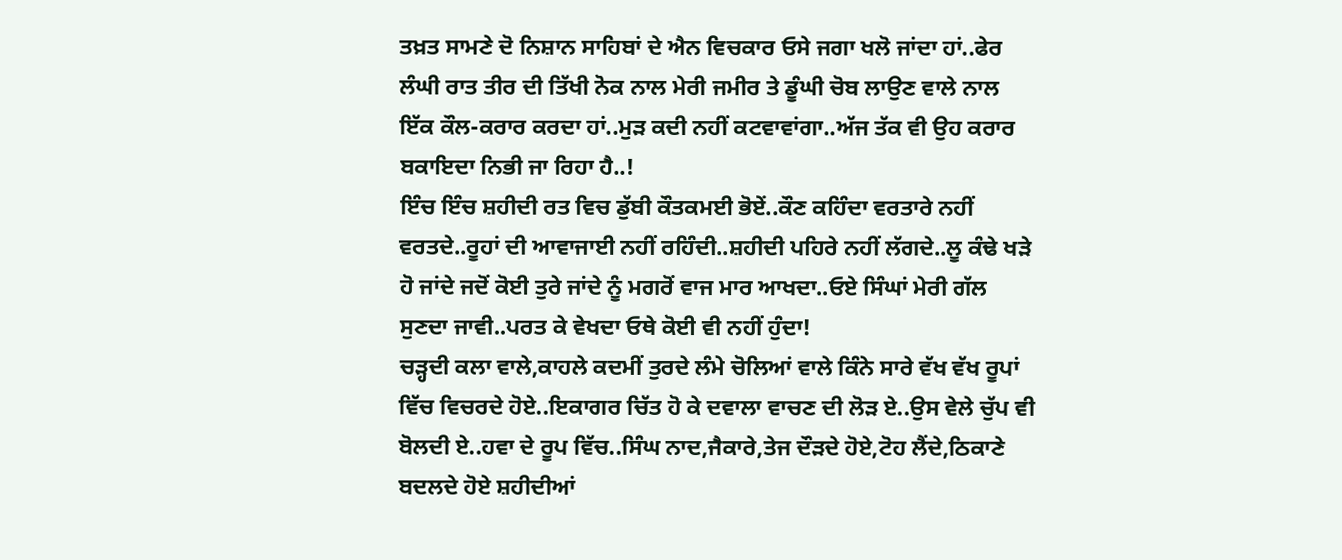ਤਖ਼ਤ ਸਾਮਣੇ ਦੋ ਨਿਸ਼ਾਨ ਸਾਹਿਬਾਂ ਦੇ ਐਨ ਵਿਚਕਾਰ ਓਸੇ ਜਗਾ ਖਲੋ ਜਾਂਦਾ ਹਾਂ..ਫੇਰ ਲੰਘੀ ਰਾਤ ਤੀਰ ਦੀ ਤਿੱਖੀ ਨੋਕ ਨਾਲ ਮੇਰੀ ਜਮੀਰ ਤੇ ਡੂੰਘੀ ਚੋਬ ਲਾਉਣ ਵਾਲੇ ਨਾਲ ਇੱਕ ਕੌਲ-ਕਰਾਰ ਕਰਦਾ ਹਾਂ..ਮੁੜ ਕਦੀ ਨਹੀਂ ਕਟਵਾਵਾਂਗਾ..ਅੱਜ ਤੱਕ ਵੀ ਉਹ ਕਰਾਰ ਬਕਾਇਦਾ ਨਿਭੀ ਜਾ ਰਿਹਾ ਹੈ..!
ਇੰਚ ਇੰਚ ਸ਼ਹੀਦੀ ਰਤ ਵਿਚ ਡੁੱਬੀ ਕੌਤਕਮਈ ਭੋਏਂ..ਕੌਣ ਕਹਿੰਦਾ ਵਰਤਾਰੇ ਨਹੀਂ ਵਰਤਦੇ..ਰੂਹਾਂ ਦੀ ਆਵਾਜਾਈ ਨਹੀਂ ਰਹਿੰਦੀ..ਸ਼ਹੀਦੀ ਪਹਿਰੇ ਨਹੀਂ ਲੱਗਦੇ..ਲੂ ਕੰਢੇ ਖੜੇ ਹੋ ਜਾਂਦੇ ਜਦੋਂ ਕੋਈ ਤੁਰੇ ਜਾਂਦੇ ਨੂੰ ਮਗਰੋਂ ਵਾਜ ਮਾਰ ਆਖਦਾ..ਓਏ ਸਿੰਘਾਂ ਮੇਰੀ ਗੱਲ ਸੁਣਦਾ ਜਾਵੀ..ਪਰਤ ਕੇ ਵੇਖਦਾ ਓਥੇ ਕੋਈ ਵੀ ਨਹੀਂ ਹੁੰਦਾ!
ਚੜ੍ਹਦੀ ਕਲਾ ਵਾਲੇ,ਕਾਹਲੇ ਕਦਮੀਂ ਤੁਰਦੇ ਲੰਮੇ ਚੋਲਿਆਂ ਵਾਲੇ ਕਿੰਨੇ ਸਾਰੇ ਵੱਖ ਵੱਖ ਰੂਪਾਂ ਵਿੱਚ ਵਿਚਰਦੇ ਹੋਏ..ਇਕਾਗਰ ਚਿੱਤ ਹੋ ਕੇ ਦਵਾਲਾ ਵਾਚਣ ਦੀ ਲੋੜ ਏ..ਉਸ ਵੇਲੇ ਚੁੱਪ ਵੀ ਬੋਲਦੀ ਏ..ਹਵਾ ਦੇ ਰੂਪ ਵਿੱਚ..ਸਿੰਘ ਨਾਦ,ਜੈਕਾਰੇ,ਤੇਜ ਦੌੜਦੇ ਹੋਏ,ਟੋਹ ਲੈਂਦੇ,ਠਿਕਾਣੇ ਬਦਲਦੇ ਹੋਏ ਸ਼ਹੀਦੀਆਂ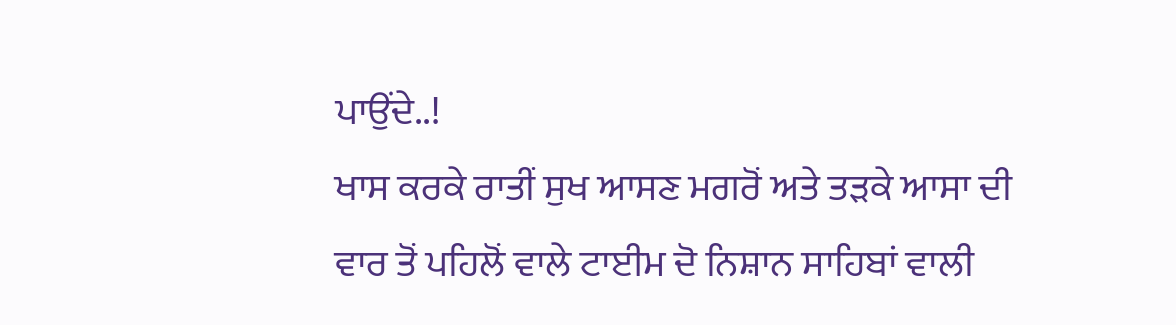ਪਾਉਂਦੇ..!
ਖਾਸ ਕਰਕੇ ਰਾਤੀਂ ਸੁਖ ਆਸਣ ਮਗਰੋਂ ਅਤੇ ਤੜਕੇ ਆਸਾ ਦੀ ਵਾਰ ਤੋਂ ਪਹਿਲੋਂ ਵਾਲੇ ਟਾਈਮ ਦੋ ਨਿਸ਼ਾਨ ਸਾਹਿਬਾਂ ਵਾਲੀ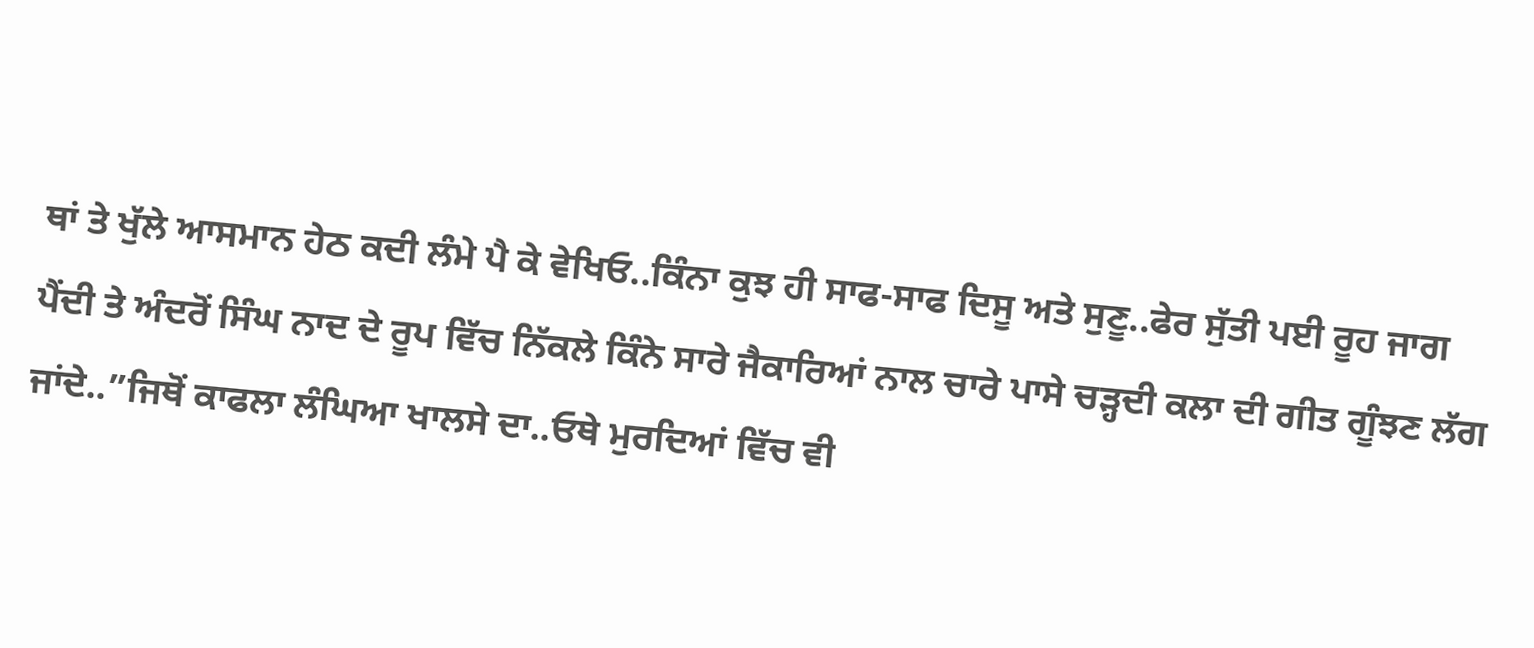ਥਾਂ ਤੇ ਖੁੱਲੇ ਆਸਮਾਨ ਹੇਠ ਕਦੀ ਲੰਮੇ ਪੈ ਕੇ ਵੇਖਿਓ..ਕਿੰਨਾ ਕੁਝ ਹੀ ਸਾਫ-ਸਾਫ ਦਿਸੂ ਅਤੇ ਸੁਣੂ..ਫੇਰ ਸੁੱਤੀ ਪਈ ਰੂਹ ਜਾਗ ਪੈਂਦੀ ਤੇ ਅੰਦਰੋਂ ਸਿੰਘ ਨਾਦ ਦੇ ਰੂਪ ਵਿੱਚ ਨਿੱਕਲੇ ਕਿੰਨੇ ਸਾਰੇ ਜੈਕਾਰਿਆਂ ਨਾਲ ਚਾਰੇ ਪਾਸੇ ਚੜ੍ਹਦੀ ਕਲਾ ਦੀ ਗੀਤ ਗੂੰਝਣ ਲੱਗ ਜਾਂਦੇ..”ਜਿਥੋਂ ਕਾਫਲਾ ਲੰਘਿਆ ਖਾਲਸੇ ਦਾ..ਓਥੇ ਮੁਰਦਿਆਂ ਵਿੱਚ ਵੀ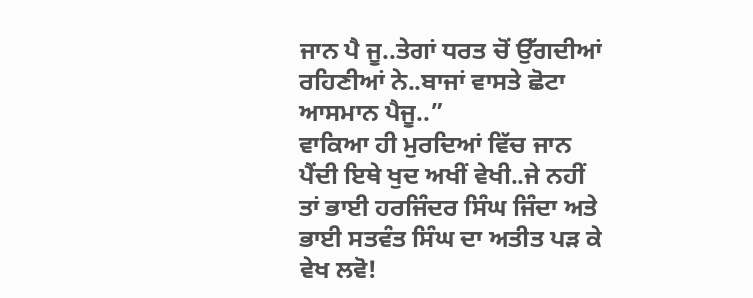ਜਾਨ ਪੈ ਜੂ..ਤੇਗਾਂ ਧਰਤ ਚੋਂ ਉੱਗਦੀਆਂ ਰਹਿਣੀਆਂ ਨੇ..ਬਾਜਾਂ ਵਾਸਤੇ ਛੋਟਾ ਆਸਮਾਨ ਪੈਜੂ..”
ਵਾਕਿਆ ਹੀ ਮੁਰਦਿਆਂ ਵਿੱਚ ਜਾਨ ਪੈਂਦੀ ਇਥੇ ਖੁਦ ਅਖੀਂ ਵੇਖੀ..ਜੇ ਨਹੀਂ ਤਾਂ ਭਾਈ ਹਰਜਿੰਦਰ ਸਿੰਘ ਜਿੰਦਾ ਅਤੇ ਭਾਈ ਸਤਵੰਤ ਸਿੰਘ ਦਾ ਅਤੀਤ ਪੜ ਕੇ ਵੇਖ ਲਵੋ!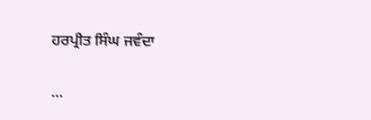ਹਰਪ੍ਰੀਤ ਸਿੰਘ ਜਵੰਦਾ

...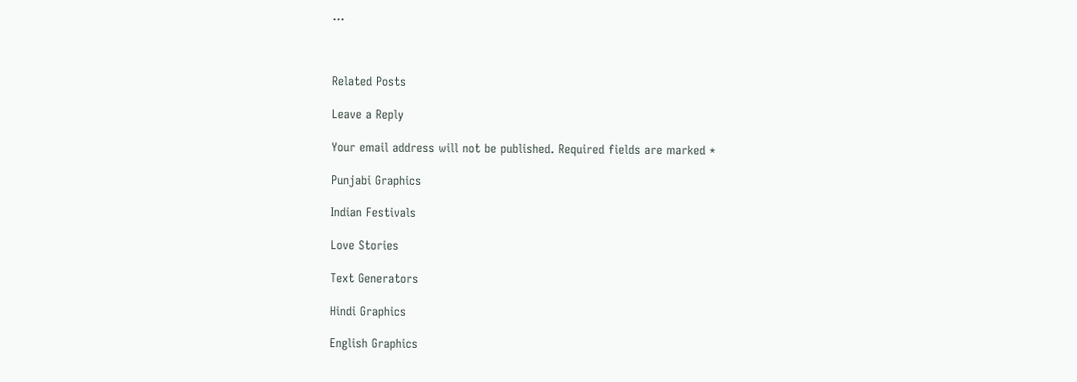...



Related Posts

Leave a Reply

Your email address will not be published. Required fields are marked *

Punjabi Graphics

Indian Festivals

Love Stories

Text Generators

Hindi Graphics

English Graphics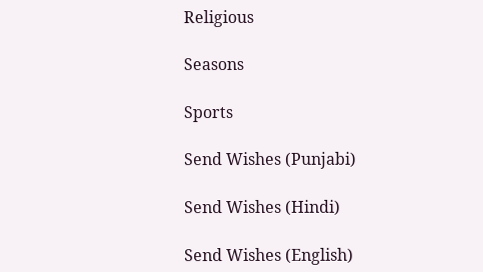Religious

Seasons

Sports

Send Wishes (Punjabi)

Send Wishes (Hindi)

Send Wishes (English)